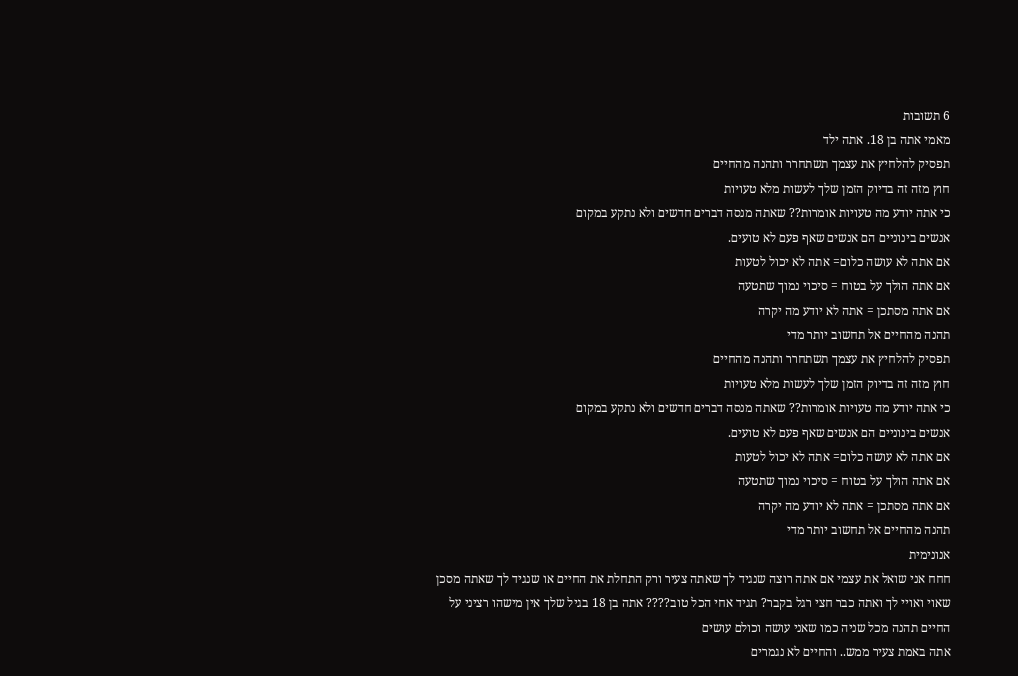6 תשובות
מאמי אתה בן 18. אתה ילד
תפסיק להלחיץ את עצמך תשתחרר ותהנה מהחיים
חוץ מזה זה בדיוק הזמן שלך לעשות מלא טעויות
כי אתה יודע מה טעויות אומרות?? שאתה מנסה דברים חדשים ולא נתקע במקום
אנשים בינוניים הם אנשים שאף פעם לא טועים.
אם אתה לא עושה כלום= אתה לא יכול לטעות
אם אתה הולך על בטוח = סיכוי נמוך שתטעה
אם אתה מסתכן = אתה לא יודע מה יקרה
תהנה מהחיים אל תחשוב יותר מדי
תפסיק להלחיץ את עצמך תשתחרר ותהנה מהחיים
חוץ מזה זה בדיוק הזמן שלך לעשות מלא טעויות
כי אתה יודע מה טעויות אומרות?? שאתה מנסה דברים חדשים ולא נתקע במקום
אנשים בינוניים הם אנשים שאף פעם לא טועים.
אם אתה לא עושה כלום= אתה לא יכול לטעות
אם אתה הולך על בטוח = סיכוי נמוך שתטעה
אם אתה מסתכן = אתה לא יודע מה יקרה
תהנה מהחיים אל תחשוב יותר מדי
אנונימית
חחח אני שואל את עצמי אם אתה רוצה שנגיד לך שאתה צעיר ורק התחלת את החיים או שנגיד לך שאתה מסכן שאוי ואויי לך ואתה כבר חצי רגל בקבר? תגיד אחי הכל טוב???? אתה בן 18 בגיל שלך אין מישהו רציני על החיים תהנה מכל שניה כמו שאני עושה וכולם עושים
אתה באמת צעיר ממש.. והחיים לא נגמרים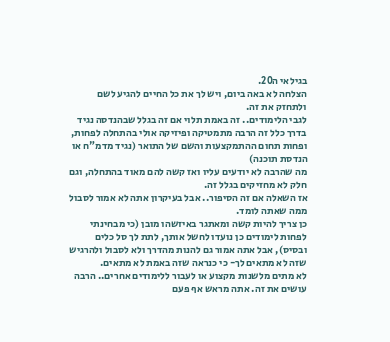בגילאי ה20.
הצלחה לא באה ביום, ויש לך את כל החיים להגיע לשם ולתחזק את זה.
לגבי הלימודים.. זה באמת תלוי אם זה בגלל שבהנדסה נגיד בדרך כלל זה הרבה מתמטיקה ופיזיקה אולי בהתחלה לפחות, ופחות תחום ההתמקצעות והשם של התואר (נגיד מדמ"ח או הנדסת תוכנה)
מה שהרבה לא יודעים עליו ואז קשה להם מאוד בהתחלה, וגם חלק לא מחזיקים בגלל זה.
אז השאלה אם זה הסיפור.. אבל בעיקרון אתה לא אמור לסבול ממה שאתה לומד.
כן צריך להיות קשה ומאתגר באיזשהו מובן (כי מבחינתי לפחות לימודים כן נועדו לחשל אותך, לתת לך סל כלים ובסיס), אבל אתה אמור גם להנות מהדרך ולא לסבול ולהרגיש שזה לא מתאים לך- כי כנראה שזה באמת לא מתאים.
לא מתים מלשנות מקצוע או לעבור ללימודים אחרים.. הרבה עושים את זה. אתה מראש אף פעם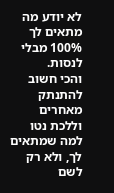לא יודע מה מתאים לך 100% מבלי לנסות.
והכי חשוב להתנתק מאחרים וללכת נטו למה שמתאים לך, ולא רק לשם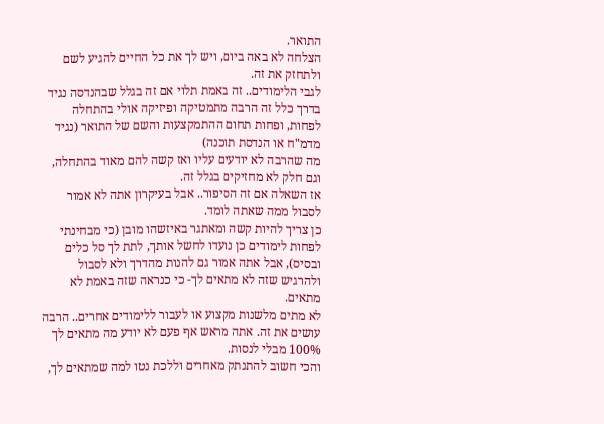התואר.
הצלחה לא באה ביום, ויש לך את כל החיים להגיע לשם ולתחזק את זה.
לגבי הלימודים.. זה באמת תלוי אם זה בגלל שבהנדסה נגיד בדרך כלל זה הרבה מתמטיקה ופיזיקה אולי בהתחלה לפחות, ופחות תחום ההתמקצעות והשם של התואר (נגיד מדמ"ח או הנדסת תוכנה)
מה שהרבה לא יודעים עליו ואז קשה להם מאוד בהתחלה, וגם חלק לא מחזיקים בגלל זה.
אז השאלה אם זה הסיפור.. אבל בעיקרון אתה לא אמור לסבול ממה שאתה לומד.
כן צריך להיות קשה ומאתגר באיזשהו מובן (כי מבחינתי לפחות לימודים כן נועדו לחשל אותך, לתת לך סל כלים ובסיס), אבל אתה אמור גם להנות מהדרך ולא לסבול ולהרגיש שזה לא מתאים לך- כי כנראה שזה באמת לא מתאים.
לא מתים מלשנות מקצוע או לעבור ללימודים אחרים.. הרבה עושים את זה. אתה מראש אף פעם לא יודע מה מתאים לך 100% מבלי לנסות.
והכי חשוב להתנתק מאחרים וללכת נטו למה שמתאים לך,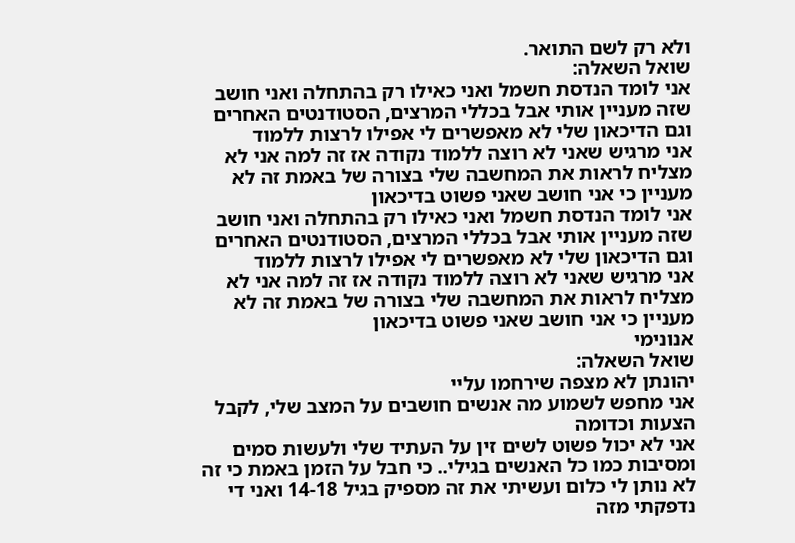ולא רק לשם התואר.
שואל השאלה:
אני לומד הנדסת חשמל ואני כאילו רק בהתחלה ואני חושב שזה מעניין אותי אבל בכללי המרצים, הסטודנטים האחרים וגם הדיכאון שלי לא מאפשרים לי אפילו לרצות ללמוד
אני מרגיש שאני לא רוצה ללמוד נקודה אז זה למה אני לא מצליח לראות את המחשבה שלי בצורה של באמת זה לא מעניין כי אני חושב שאני פשוט בדיכאון
אני לומד הנדסת חשמל ואני כאילו רק בהתחלה ואני חושב שזה מעניין אותי אבל בכללי המרצים, הסטודנטים האחרים וגם הדיכאון שלי לא מאפשרים לי אפילו לרצות ללמוד
אני מרגיש שאני לא רוצה ללמוד נקודה אז זה למה אני לא מצליח לראות את המחשבה שלי בצורה של באמת זה לא מעניין כי אני חושב שאני פשוט בדיכאון
אנונימי
שואל השאלה:
יהונתן לא מצפה שירחמו עליי
אני מחפש לשמוע מה אנשים חושבים על המצב שלי, לקבל הצעות וכדומה
אני לא יכול פשוט לשים זין על העתיד שלי ולעשות סמים ומסיבות כמו כל האנשים בגילי.. כי חבל על הזמן באמת כי זה לא נותן לי כלום ועשיתי את זה מספיק בגיל 14-18 ואני די נדפקתי מזה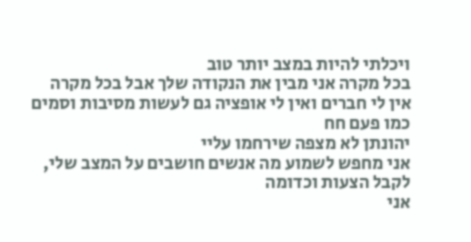ויכלתי להיות במצב יותר טוב
בכל מקרה אני מבין את הנקודה שלך אבל בכל מקרה אין לי חברים ואין לי אופציה גם לעשות מסיבות וסמים כמו פעם חח
יהונתן לא מצפה שירחמו עליי
אני מחפש לשמוע מה אנשים חושבים על המצב שלי, לקבל הצעות וכדומה
אני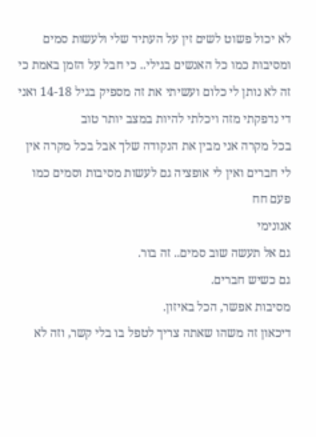לא יכול פשוט לשים זין על העתיד שלי ולעשות סמים ומסיבות כמו כל האנשים בגילי.. כי חבל על הזמן באמת כי זה לא נותן לי כלום ועשיתי את זה מספיק בגיל 14-18 ואני די נדפקתי מזה ויכלתי להיות במצב יותר טוב
בכל מקרה אני מבין את הנקודה שלך אבל בכל מקרה אין לי חברים ואין לי אופציה גם לעשות מסיבות וסמים כמו פעם חח
אנונימי
גם אל תעשה שוב סמים.. זה בור.
גם כשיש חברים.
מסיבות אפשר, הכל באיזון.
דיכאון זה משהו שאתה צריך לטפל בו בלי קשר, וזה לא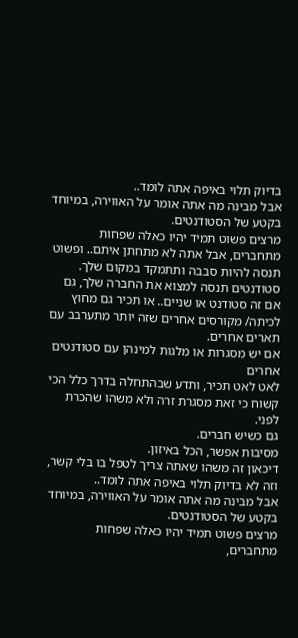בדיוק תלוי באיפה אתה לומד..
אבל מבינה מה אתה אומר על האווירה, במיוחד בקטע של הסטודנטים.
מרצים פשוט תמיד יהיו כאלה שפחות מתחברים, אבל אתה לא מתחתן איתם.. ופשוט תנסה להיות סבבה ותתמקד במקום שלך.
סטודנטים תנסה למצוא את החברה שלך, גם אם זה סטודנט או שניים.. או תכיר גם מחוץ לכיתה/ מקורסים אחרים שזה יותר מתערבב עם תארים אחרים.
אם יש מסגרות או מלגות למינהן עם סטודנטים אחרים
לאט לאט תכיר, ותדע שבהתחלה בדרך כלל הכי קשוח כי זאת מסגרת זרה ולא משהו שהכרת לפני.
גם כשיש חברים.
מסיבות אפשר, הכל באיזון.
דיכאון זה משהו שאתה צריך לטפל בו בלי קשר, וזה לא בדיוק תלוי באיפה אתה לומד..
אבל מבינה מה אתה אומר על האווירה, במיוחד בקטע של הסטודנטים.
מרצים פשוט תמיד יהיו כאלה שפחות מתחברים,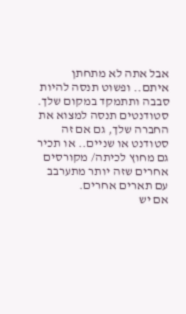אבל אתה לא מתחתן איתם.. ופשוט תנסה להיות סבבה ותתמקד במקום שלך.
סטודנטים תנסה למצוא את החברה שלך, גם אם זה סטודנט או שניים.. או תכיר גם מחוץ לכיתה/ מקורסים אחרים שזה יותר מתערבב עם תארים אחרים.
אם יש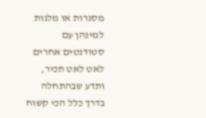מסגרות או מלגות למינהן עם סטודנטים אחרים
לאט לאט תכיר, ותדע שבהתחלה בדרך כלל הכי קשוח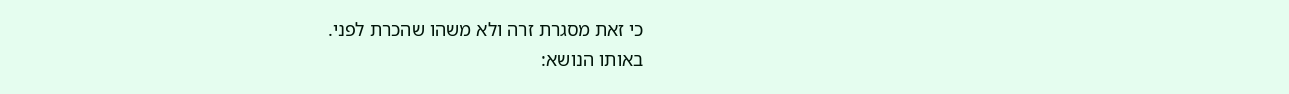כי זאת מסגרת זרה ולא משהו שהכרת לפני.
באותו הנושא: